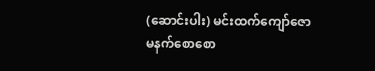(ဆောင်းပါး) မင်းထက်ကျော်ဇော
မနက်စောစော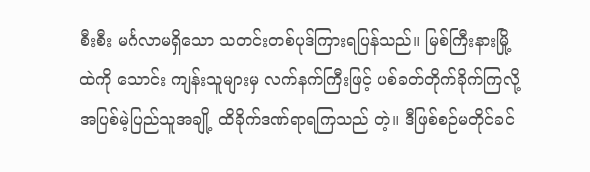စီးစီး မင်္ဂလာမရှိသော သတင်းတစ်ပုဒ်ကြားရပြန်သည်။ မြစ်ကြီးနားမြို့ထဲကို သောင်း ကျန်းသူများမှ လက်နက်ကြီးဖြင့် ပစ်ခတ်တိုက်ခိုက်ကြလို့ အပြစ်မဲ့ပြည်သူအချို့ ထိခိုက်ဒဏ်ရာရကြသည် တဲ့။ ဒီဖြစ်စဉ်မတိုင်ခင်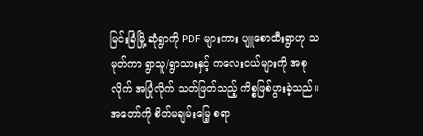မြင်းခြံမြို့ ဆုံရွာကို PDF များကား ပျူစောထီးရွာဟု သမုတ်ကာ ရွာသူ/ရွာသားနှင့် ကလေးငယ်များကို အစုလိုက် အပြုံလိုက် သတ်ဖြတ်သည့် ကိစ္စဖြစ်ပွားခဲ့သည်။ အတော်ကို စိတ်မချမ်းမြေ့ စရာ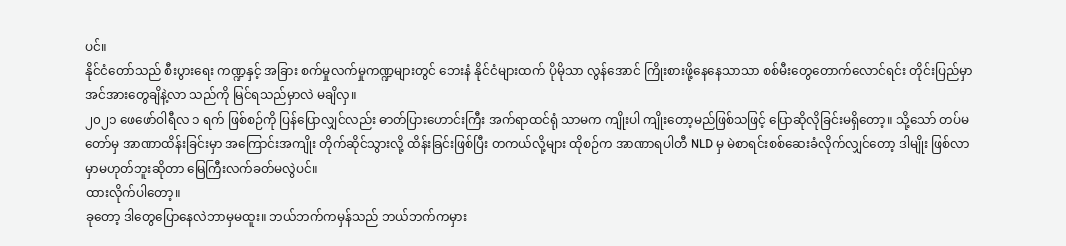ပင်။
နိုင်ငံတော်သည် စီးပွားရေး ကဏ္ဍနှင့် အခြား စက်မှုလက်မှုကဏ္ဍများတွင် ဘေးနံ နိုင်ငံများထက် ပိုမိုသာ လွန်အောင် ကြိုးစားဖို့နေနေသာသာ စစ်မီးတွေတောက်လောင်ရင်း တိုင်းပြည်မှာ အင်အားတွေချိနဲ့လာ သည်ကို မြင်ရသည်မှာလဲ မချိလှ။
၂၀၂၁ ဖေဖော်ဝါရီလ ၁ ရက် ဖြစ်စဉ်ကို ပြန်ပြောလျှင်လည်း ဓာတ်ပြားဟောင်းကြီး အက်ရာထင်ရုံ သာမက ကျိုးပါ ကျိုးတော့မည်ဖြစ်သဖြင့် ပြောဆိုလိုခြင်းမရှိတော့။ သို့သော် တပ်မတော်မှ အာဏာထိန်းခြင်းမှာ အကြောင်းအကျိုး တိုက်ဆိုင်သွားလို့ ထိန်းခြင်းဖြစ်ပြီး တကယ်လို့များ ထိုစဉ်က အာဏာရပါတီ NLD မှ မဲစာရင်းစစ်ဆေးခံလိုက်လျှင်တော့ ဒါမျိုး ဖြစ်လာမှာမဟုတ်ဘူးဆိုတာ မြေကြီးလက်ခတ်မလွဲပင်။
ထားလိုက်ပါတော့။
ခုတော့ ဒါတွေပြောနေလဲဘာမှမထူး။ ဘယ်ဘက်ကမှန်သည် ဘယ်ဘက်ကမှား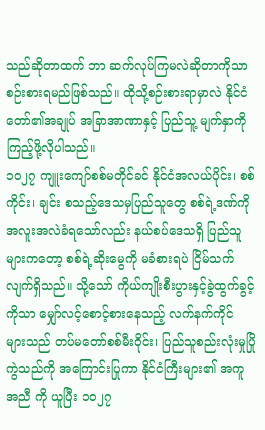သည်ဆိုတာထက် ဘာ ဆက်လုပ်ကြမလဲဆိုတာကိုသာ စဉ်းစားရမည်ဖြစ်သည်။ ထိုသို့စဉ်းစားရာမှာလဲ နိုင်ငံတော်၏အချုပ် အခြာအာဏာနှင့် ပြည်သူ့ မျက်နှာကိုကြည့်ဖို့လိုပါသည်။
၁၀၂၇ ကျူးကျော်စစ်မတိုင်ခင် နိုင်ငံအလယ်ပိုင်း၊ စစ်ကိုင်း၊ ချင်း စသည့်ဒေသမှပြည်သူတွေ စစ်ရဲ့ဒဏ်ကို အလူးအလဲခံရသော်လည်း နယ်စပ်ဒေသရှိ ပြည်သူများကတော့ စစ်ရဲ့ဆိုးမွေကို မခံစားရပဲ ငြိမ်သက် လျက်ရှိသည်။ သို့သော် ကိုယ်ကျိုးစီးပွားနှင့်ခွဲထွက်ခွင့်ကိုသာ မျှော်လင့်စောင့်စားနေသည့် လက်နက်ကိုင် များသည် တပ်မတော်စစ်မီးဝိုင်း၊ ပြည်သူစည်းလုံးမှုပြိုကွဲသည်ကို အကြောင်းပြုကာ နိုင်ငံကြီးများ၏ အကူအညီ ကို ယူပြီး ၁၀၂၇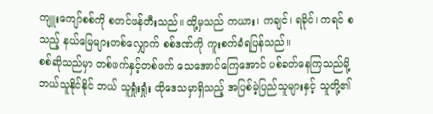ကျူးကျော်စစ်ကို စတင်ဖန်တီးသည်။ ထို့မှသည် ကယား၊ ကချင်၊ ရခိုင်၊ ကရင် စသည့် နယ်မြေများတစ်လျှောက် စစ်ဒဏ်ကို ကူးစက်ခံရပြန်သည်။
စစ်ဆိုသည်မှာ တစ်ဖက်နှင့်တစ်ဖက် သေအောင်ကြေအောင် ပစ်ခတ်နေကြသည်မို့ ဘယ်သူနိုင်နိုင် ဘယ် သူရှုံးရှုံး ထိုဒေသမှာရှိသည့် အပြစ်မဲ့ပြည်သူများနှင့် သူတို့၏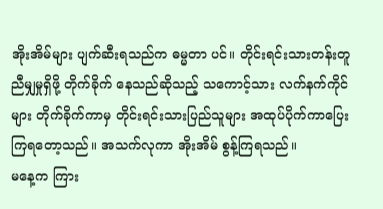အိုးအိမ်များ ပျက်ဆီးရသည်က ဓမ္မတာ ပင်။ တိုင်းရင်းသားတန်းတူညီမျှမှုရှိဖို့ တိုက်ခိုက် နေသည်ဆိုသည့် သကောင့်သား လက်နက်ကိုင်များ တိုက်ခိုက်ကာမှ တိုင်းရင်းသားပြည်သူများ အထုပ်ပိုက်ကာပြေးကြရတော့သည်။ အသက်လုကာ အိုးအိမ် စွန့်ကြရသည်။
မနေ့က ကြား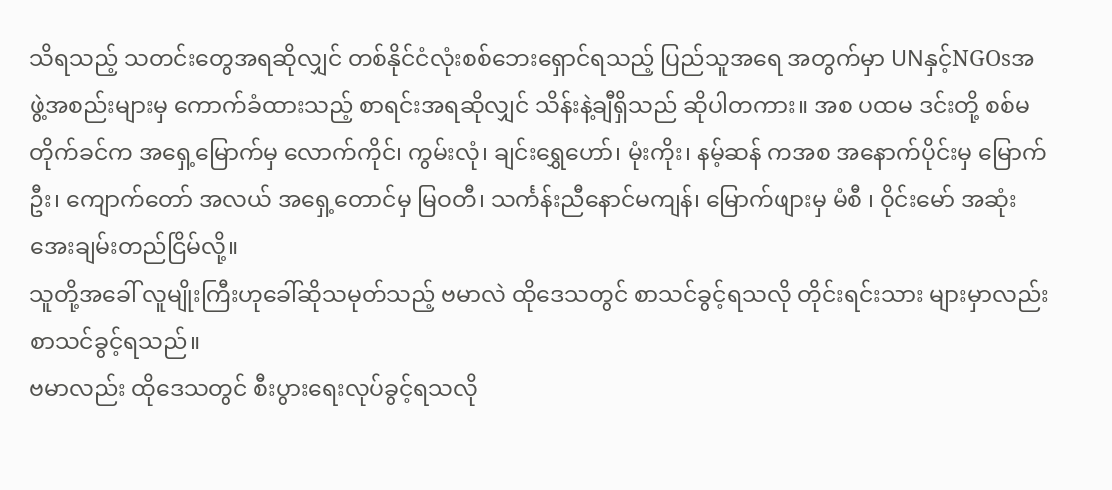သိရသည့် သတင်းတွေအရဆိုလျှင် တစ်နိုင်ငံလုံးစစ်ဘေးရှောင်ရသည့် ပြည်သူအရေ အတွက်မှာ UNနှင့်NGOsအဖွဲ့အစည်းများမှ ကောက်ခံထားသည့် စာရင်းအရဆိုလျှင် သိန်းနဲ့ချီရှိသည် ဆိုပါတကား။ အစ ပထမ ဒင်းတို့ စစ်မတိုက်ခင်က အရှေ့မြောက်မှ လောက်ကိုင်၊ ကွမ်းလုံ၊ ချင်းရွှေဟော်၊ မုံးကိုး၊ နမ့်ဆန် ကအစ အနောက်ပိုင်းမှ မြောက်ဦး၊ ကျောက်တော် အလယ် အရှေ့တောင်မှ မြဝတီ၊ သင်္ကန်းညီနောင်မကျန်၊ မြောက်ဖျားမှ မံစီ ၊ ဝိုင်းမော် အဆုံး အေးချမ်းတည်ငြိမ်လို့။
သူတို့အခေါ် လူမျိုးကြီးဟုခေါ်ဆိုသမုတ်သည့် ဗမာလဲ ထိုဒေသတွင် စာသင်ခွင့်ရသလို တိုင်းရင်းသား များမှာလည်း စာသင်ခွင့်ရသည်။
ဗမာလည်း ထိုဒေသတွင် စီးပွားရေးလုပ်ခွင့်ရသလို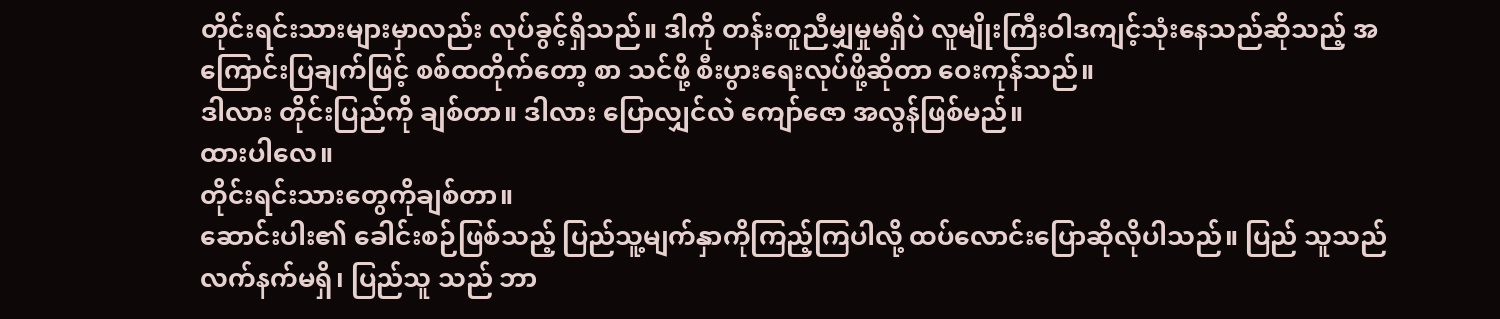တိုင်းရင်းသားများမှာလည်း လုပ်ခွင့်ရှိသည်။ ဒါကို တန်းတူညီမျှမှုမရှိပဲ လူမျိုးကြီးဝါဒကျင့်သုံးနေသည်ဆိုသည့် အကြောင်းပြချက်ဖြင့် စစ်ထတိုက်တော့ စာ သင်ဖို့ စီးပွားရေးလုပ်ဖို့ဆိုတာ ဝေးကုန်သည်။
ဒါလား တိုင်းပြည်ကို ချစ်တာ။ ဒါလား ပြောလျှင်လဲ ကျော်ဇော အလွန်ဖြစ်မည်။
ထားပါလေ။
တိုင်းရင်းသားတွေကိုချစ်တာ။
ဆောင်းပါး၏ ခေါင်းစဉ်ဖြစ်သည့် ပြည်သူ့မျက်နှာကိုကြည့်ကြပါလို့ ထပ်လောင်းပြောဆိုလိုပါသည်။ ပြည် သူသည် လက်နက်မရှိ၊ ပြည်သူ သည် ဘာ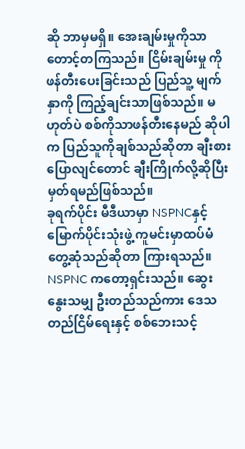ဆို ဘာမှမရှိ။ အေးချမ်းမှုကိုသာ တောင့်တကြသည်။ ငြိမ်းချမ်းမှု ကို ဖန်တီးပေးခြင်းသည် ပြည်သူ့ မျက်နှာကို ကြည့်ချင်းသာဖြစ်သည်။ မဟုတ်ပဲ စစ်ကိုသာဖန်တီးနေမည် ဆိုပါက ပြည်သူကိုချစ်သည်ဆိုတာ ချီးစားပြောလျင်တောင် ချီးကြိုက်လို့ဆိုပြီး မှတ်ရမည်ဖြစ်သည်။
ခုရက်ပိုင်း မီဒီယာမှာ NSPNCနှင့် မြောက်ပိုင်းသုံးဖွဲ့ ကူမင်းမှာထပ်မံတွေ့ဆုံသည်ဆိုတာ ကြားရသည်။ NSPNC ကတော့ရှင်းသည်။ ဆွေးနွေးသမျှ ဦးတည်သည်ကား ဒေသတည်ငြိမ်ရေးနှင့် စစ်ဘေးသင့်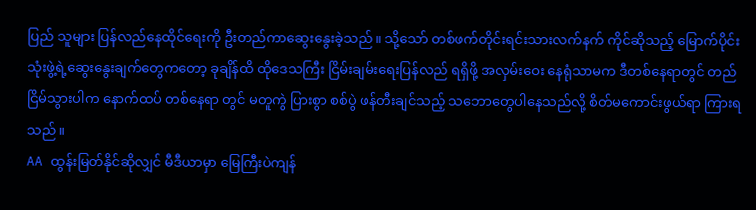ပြည် သူများ ပြန်လည်နေထိုင်ရေးကို ဦးတည်ကာဆွေးနွေးခဲ့သည်။ သို့သော် တစ်ဖက်တိုင်းရင်းသားလက်နက် ကိုင်ဆိုသည့် မြောက်ပိုင်းသုံးဖွဲ့ရဲ့ဆွေးနွေးချက်တွေကတော့ ခုချိန်ထိ ထိုဒေသကြီး ငြိမ်းချမ်းရေးပြန်လည် ရရှိဖို့ အလှမ်းဝေး နေရုံသာမက ဒီတစ်နေရာတွင် တည်ငြိမ်သွားပါက နောက်ထပ် တစ်နေရာ တွင် မတူကွဲ ပြားစွာ စစ်ပွဲ ဖန်တီးချင်သည့် သဘောတွေပါနေသည်လို့ စိတ်မကောင်းဖွယ်ရာ ကြားရသည်။
AA ထွန်းမြတ်နိုင်ဆိုလျှင် မီဒီယာမှာ မြေကြီးပဲကျန်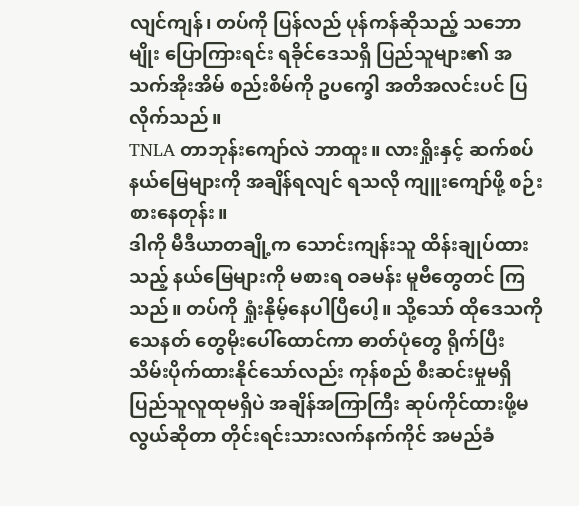လျင်ကျန်၊ တပ်ကို ပြန်လည် ပုန်ကန်ဆိုသည့် သဘော မျိုး ပြောကြားရင်း ရခိုင်ဒေသရှိ ပြည်သူများ၏ အသက်အိုးအိမ် စည်းစိမ်ကို ဥပက္ခေါ အတိအလင်းပင် ပြလိုက်သည်။
TNLA တာဘုန်းကျော်လဲ ဘာထူး။ လားရှိုးနှင့် ဆက်စပ်နယ်မြေများကို အချိန်ရလျင် ရသလို ကျူးကျော်ဖို့ စဉ်းစားနေတုန်း။
ဒါကို မီဒီယာတချို့က သောင်းကျန်းသူ ထိန်းချုပ်ထားသည့် နယ်မြေများကို မစားရ ဝခမန်း မူဗီတွေတင် ကြသည်။ တပ်ကို ရှုံးနိုမ့်နေပါပြီပေါ့။ သို့သော် ထိုဒေသကို သေနတ် တွေမိုးပေါ်ထောင်ကာ ဓာတ်ပုံတွေ ရိုက်ပြီး သိမ်းပိုက်ထားနိုင်သော်လည်း ကုန်စည် စီးဆင်းမှုမရှိ ပြည်သူလူထုမရှိပဲ အချိန်အကြာကြီး ဆုပ်ကိုင်ထားဖို့မလွယ်ဆိုတာ တိုင်းရင်းသားလက်နက်ကိုင် အမည်ခံ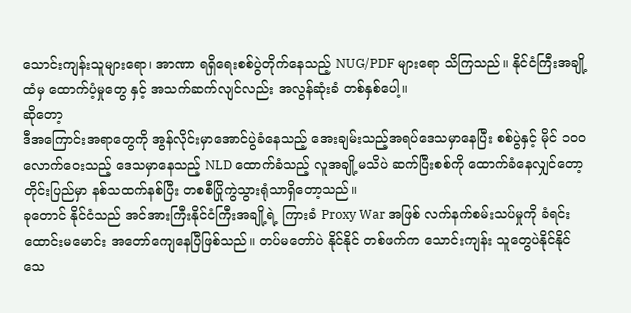သောင်းကျန်းသူများရော၊ အာဏာ ရရှိရေးစစ်ပွဲတိုက်နေသည့် NUG/PDF များရော သိကြသည်။ နိုင်ငံကြီးအချို့ထံမှ ထောက်ပံ့မှုတွေ နှင့် အသက်ဆက်လျင်လည်း အလွန်ဆုံးခံ တစ်နှစ်ပေါ့။
ဆိုတော့
ဒီအကြောင်းအရာတွေကို အွန်လိုင်းမှာအောင်ပွဲခံနေသည့် အေးချမ်းသည့်အရပ်ဒေသမှာနေပြီး စစ်ပွဲနှင့် မိုင် ၁၀၀ လောက်ဝေးသည့် ဒေသမှာနေသည့် NLD ထောက်ခံသည့် လူအချို့မသိပဲ ဆက်ပြီးစစ်ကို ထောက်ခံနေလျှင်တော့ တိုင်းပြည်မှာ နစ်သထက်နစ်ပြီး တစစီပြိုကွဲသွားရုံသာရှိတော့သည်။
ခုတောင် နိုင်ငံသည် အင်အားကြီးနိုင်ငံကြီးအချို့ရဲ့ ကြားခံ Proxy War အဖြစ် လက်နက်စမ်းသပ်မှုကို ခံရင်း ထောင်းမမောင်း အတော်ကျေနေပြီဖြစ်သည်။ တပ်မတော်ပဲ နိုင်နိုင် တစ်ဖက်က သောင်းကျန်း သူတွေပဲနိုင်နိုင် သေ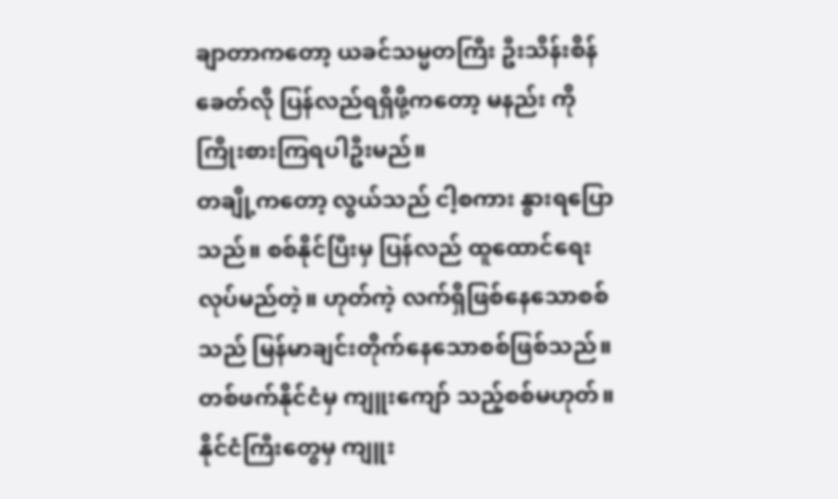ချာတာကတော့ ယခင်သမ္မတကြီး ဦးသိန်းစိန်ခေတ်လို ပြန်လည်ရရှိဖို့ကတော့ မနည်း ကို ကြိုးစားကြရပါဦးမည်။
တချို့ကတော့ လွယ်သည် ငါ့စကား နွားရပြောသည်။ စစ်နိုင်ပြီးမှ ပြန်လည် ထူထောင်ရေးလုပ်မည်တဲ့။ ဟုတ်ကဲ့ လက်ရှိဖြစ်နေသောစစ်သည် မြန်မာချင်းတိုက်နေသောစစ်ဖြစ်သည်။ တစ်ဖက်နိုင်ငံမှ ကျူးကျော် သည့်စစ်မဟုတ်။ နိုင်ငံကြီးတွေမှ ကျူး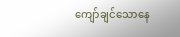ကျော်ချင်သောနေ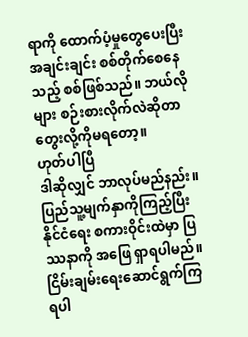ရာကို ထောက်ပံ့မှုတွေပေးပြီး အချင်းချင်း စစ်တိုက်စေနေသည့် စစ်ဖြစ်သည်။ ဘယ်လိုများ စဉ်းစားလိုက်လဲဆိုတာ တွေးလို့ကိုမရတော့။
ဟုတ်ပါပြီ
ဒါဆိုလျှင် ဘာလုပ်မည်နည်း။ ပြည်သူ့မျက်နှာကိုကြည့်ပြီး နိုင်ငံရေး စကားဝိုင်းထဲမှာ ပြဿနာကို အဖြေ ရှာရပါမည်။ ငြိမ်းချမ်းရေးဆောင်ရွက်ကြရပါ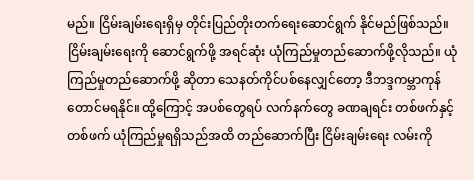မည်။ ငြိမ်းချမ်းရေးရှိမှ တိုင်းပြည်တိုးတက်ရေးဆောင်ရွက် နိုင်မည်ဖြစ်သည်။
ငြိမ်းချမ်းရေးကို ဆောင်ရွက်ဖို့ အရင်ဆုံး ယုံကြည်မှုတည်ဆောက်ဖို့လိုသည်။ ယုံကြည်မှုတည်ဆောက်ဖို့ ဆိုတာ သေနတ်ကိုင်ပစ်နေလျှင်တော့ ဒီဘဒ္ဒကမ္ဘာကုန်တောင်မရနိုင်။ ထို့ကြောင့် အပစ်တွေရပ် လက်နက်တွေ ခဏချရင်း တစ်ဖက်နှင့် တစ်ဖက် ယုံကြည်မှုရရှိသည်အထိ တည်ဆောက်ပြီး ငြိမ်းချမ်းရေး လမ်းကို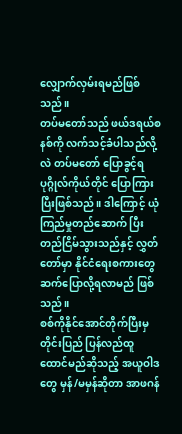လျှောက်လှမ်းရမည်ဖြစ်သည်။
တပ်မတော်သည် ဖယ်ဒရယ်စနစ်ကို လက်သင့်ခံပါသည်လို့ လဲ တပ်မတော် ပြောခွင့်ရ ပုဂ္ဂိုလ်ကိုယ်တိုင် ပြောကြားပြီးဖြစ်သည်။ ဒါကြောင့် ယုံကြည်မှုတည်ဆောက် ပြီး တည်ငြိမ်သွားသည်နှင့် လွှတ်တော်မှာ နိုင်ငံရေးစကားတွေဆက်ပြောလို့ရလာမည် ဖြစ်သည်။
စစ်ကိုနိုင်အောင်တိုက်ပြီးမှ တိုင်းပြည် ပြန်လည်ထူထောင်မည်ဆိုသည့် အယူဝါဒ တွေ မှန်/မမှန်ဆိုတာ အာဖဂန်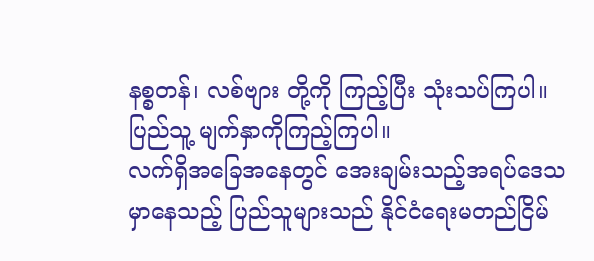နစ္စတန်၊ လစ်ဗျား တို့ကို ကြည့်ပြီး သုံးသပ်ကြပါ။
ပြည်သူ့ မျက်နှာကိုကြည့်ကြပါ။
လက်ရှိအခြေအနေတွင် အေးချမ်းသည့်အရပ်ဒေသမှာနေသည့် ပြည်သူများသည် နိုင်ငံရေးမတည်ငြိမ်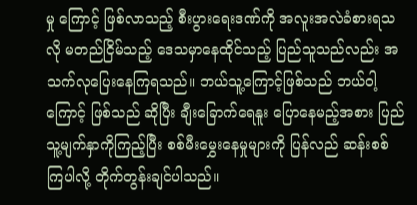မှု ကြောင့် ဖြစ်လာသည့် စီးပွားရေးဒဏ်ကို အလူးအလဲခံစားရသလို မတည်ငြိမ်သည့် ဒေသမှာနေထိုင်သည့် ပြည်သူသည်လည်း အသက်လုပြေးနေကြရသည်။ ဘယ်သူ့ကြောင့်ဖြစ်သည် ဘယ်ဝါ့ကြောင့် ဖြစ်သည် ဆိုပြီး ချီးခြောက်ရေနူး ပြောနေမည့်အစား ပြည်သူ့မျက်နှာကိုကြည့်ပြီး စစ်မီးမွှေးနေမှုများကို ပြန်လည် ဆန်းစစ် ကြပါလို့ တိုက်တွန်းချင်ပါသည်။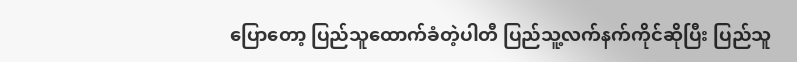ပြောတော့ ပြည်သူထောက်ခံတဲ့ပါတီ ပြည်သူ့လက်နက်ကိုင်ဆိုပြီး ပြည်သူ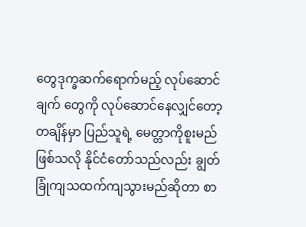တွေဒုက္ခဆက်ရောက်မည့် လုပ်ဆောင်ချက် တွေကို လုပ်ဆောင်နေလျှင်တော့ တချိန်မှာ ပြည်သူရဲ့ မေတ္တာကိုစူးမည်ဖြစ်သလို နိုင်ငံတော်သည်လည်း ချွတ်ခြုံကျသထက်ကျသွားမည်ဆိုတာ စာ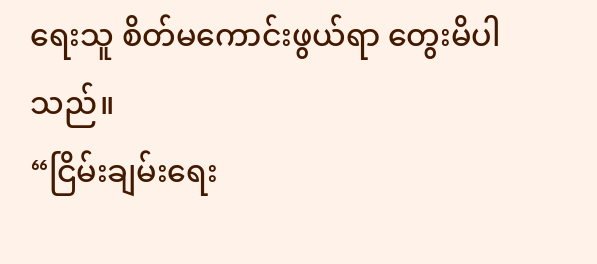ရေးသူ စိတ်မကောင်းဖွယ်ရာ တွေးမိပါသည်။
“ငြိမ်းချမ်းရေး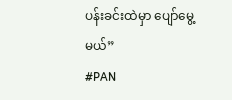ပန်းခင်းထဲမှာ ပျော်မွေ့ မယ်”
#PAN